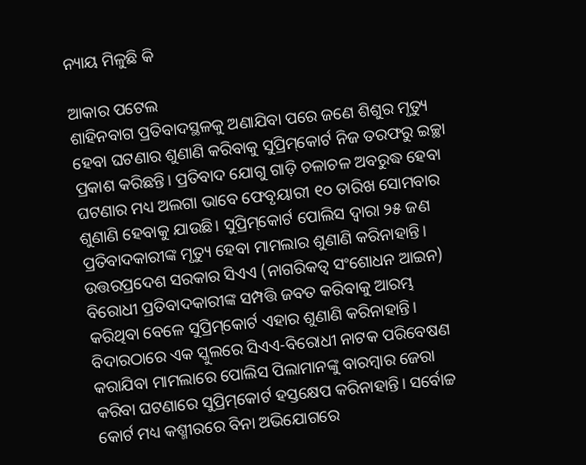ନ୍ୟାୟ ମିଳୁଛି କି

ଆକାର ପଟେଲ
ଶାହିନବାଗ ପ୍ରତିବାଦସ୍ଥଳକୁ ଅଣାଯିବା ପରେ ଜଣେ ଶିଶୁର ମୃତ୍ୟୁ ହେବା ଘଟଣାର ଶୁଣାଣି କରିବାକୁ ସୁପ୍ରିମ୍‌କୋର୍ଟ ନିଜ ତରଫରୁ ଇଚ୍ଛା ପ୍ରକାଶ କରିଛନ୍ତି। ପ୍ରତିବାଦ ଯୋଗୁ ଗାଡ଼ି ଚଳାଚଳ ଅବରୁଦ୍ଧ ହେବା ଘଟଣାର ମଧ୍ୟ ଅଲଗା ଭାବେ ଫେବୃୟାରୀ ୧୦ ତାରିଖ ସୋମବାର ଶୁଣାଣି ହେବାକୁ ଯାଉଛି। ସୁପ୍ରିମ୍‌କୋର୍ଟ ପୋଲିସ ଦ୍ୱାରା ୨୫ ଜଣ ପ୍ରତିବାଦକାରୀଙ୍କ ମୃତ୍ୟୁ ହେବା ମାମଲାର ଶୁଣାଣି କରିନାହାନ୍ତି। ଉତ୍ତରପ୍ରଦେଶ ସରକାର ସିଏଏ (ନାଗରିକତ୍ୱ ସଂଶୋଧନ ଆଇନ) ବିରୋଧୀ ପ୍ରତିବାଦକାରୀଙ୍କ ସମ୍ପତ୍ତି ଜବତ କରିବାକୁ ଆରମ୍ଭ କରିଥିବା ବେଳେ ସୁପ୍ରିମ୍‌କୋର୍ଟ ଏହାର ଶୁଣାଣି କରିନାହାନ୍ତି। ବିଦାରଠାରେ ଏକ ସ୍କୁଲରେ ସିଏଏ-ବିରୋଧୀ ନାଟକ ପରିବେଷଣ କରାଯିବା ମାମଲାରେ ପୋଲିସ ପିଲାମାନଙ୍କୁ ବାରମ୍ବାର ଜେରା କରିବା ଘଟଣାରେ ସୁପ୍ରିମ୍‌କୋର୍ଟ ହସ୍ତକ୍ଷେପ କରିନାହାନ୍ତି। ସର୍ବୋଚ୍ଚ କୋର୍ଟ ମଧ୍ୟ କଶ୍ମୀରରେ ବିନା ଅଭିଯୋଗରେ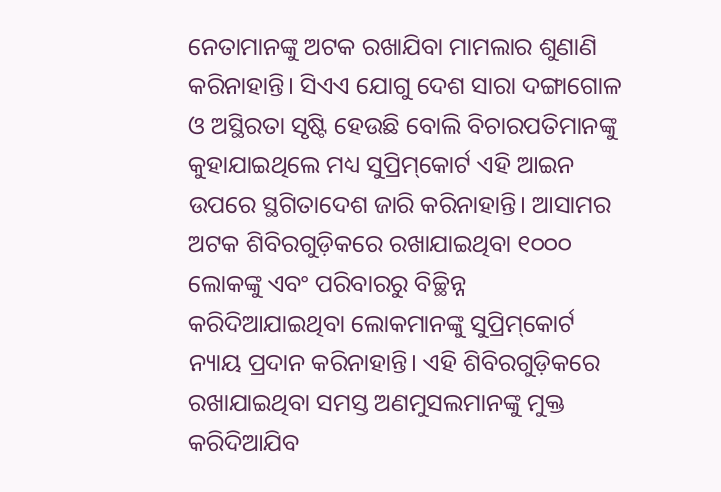ନେତାମାନଙ୍କୁ ଅଟକ ରଖାଯିବା ମାମଲାର ଶୁଣାଣି କରିନାହାନ୍ତି। ସିଏଏ ଯୋଗୁ ଦେଶ ସାରା ଦଙ୍ଗାଗୋଳ ଓ ଅସ୍ଥିରତା ସୃଷ୍ଟି ହେଉଛି ବୋଲି ବିଚାରପତିମାନଙ୍କୁ କୁହାଯାଇଥିଲେ ମଧ୍ୟ ସୁପ୍ରିମ୍‌କୋର୍ଟ ଏହି ଆଇନ ଉପରେ ସ୍ଥଗିତାଦେଶ ଜାରି କରିନାହାନ୍ତି। ଆସାମର ଅଟକ ଶିବିରଗୁଡ଼ିକରେ ରଖାଯାଇଥିବା ୧୦୦୦ ଲୋକଙ୍କୁ ଏବଂ ପରିବାରରୁ ବିଚ୍ଛିନ୍ନ କରିଦିଆଯାଇଥିବା ଲୋକମାନଙ୍କୁ ସୁପ୍ରିମ୍‌କୋର୍ଟ ନ୍ୟାୟ ପ୍ରଦାନ କରିନାହାନ୍ତି। ଏହି ଶିବିରଗୁଡ଼ିକରେ ରଖାଯାଇଥିବା ସମସ୍ତ ଅଣମୁସଲମାନଙ୍କୁ ମୁକ୍ତ କରିଦିଆଯିବ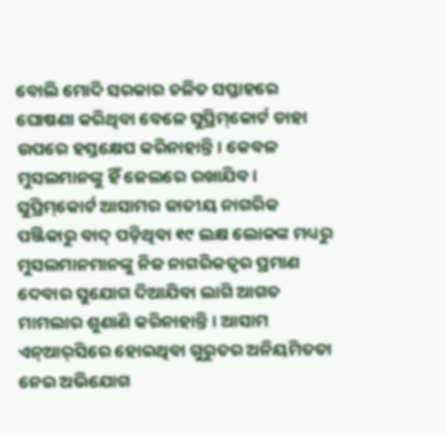ବୋଲି ମୋଦି ସରକାର ଚଳିତ ସପ୍ତାହରେ ଘୋଷଣା କରିଥିବା ବେଳେ ସୁପ୍ରିମ୍‌କୋର୍ଟ ତାହା ଉପରେ ହସ୍ତକ୍ଷେପ କରିନାହାନ୍ତି। କେବଳ ମୁସଲମାନଙ୍କୁ ହିଁ ଜେଲରେ ରଖାଯିବ। ସୁପ୍ରିମ୍‌କୋର୍ଟ ଆସାମର ଜାତୀୟ ନାଗରିକ ପଞ୍ଜିକାରୁ ବାଦ୍‌ ପଡ଼ିଥିବା ୧୯ ଲକ୍ଷ ଲୋକଙ୍କ ମଧ୍ୟରୁ ମୁସଲମାନମାନଙ୍କୁ ନିଜ ନାଗରିକତ୍ୱର ପ୍ରମାଣ ଦେବାର ସୁଯୋଗ ଦିଆଯିବା ଲାଗି ଆଗତ ମାମଲାର ଶୁଣାଣି କରିନାହାନ୍ତି। ଆସାମ ଏନ୍‌ଆର୍‌ସିରେ ହୋଇଥିବା ଗୁରୁତର ଅନିୟମିତତା ନେଇ ଅଭିଯୋଗ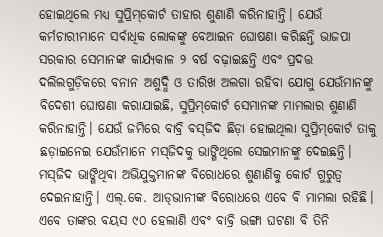ହୋଇଥିଲେ ମଧ୍ୟ ସୁପ୍ରିମ୍‌କୋର୍ଟ ତାହାର ଶୁଣାଣି କରିନାହାନ୍ତି। ଯେଉଁ କର୍ମଚାରୀମାନେ ସର୍ବାଧିକ ଲୋକଙ୍କୁ ବେଆଇନ ଘୋଷଣା କରିଛନ୍ତି ଭାଜପା ସରକାର ସେମାନଙ୍କ କାର୍ଯ୍ୟକାଳ ୨ ବର୍ଷ ବଢ଼ାଇଛନ୍ତି ଏବଂ ପ୍ରଦତ୍ତ ଦଲିଲଗୁଡ଼ିକରେ ବନାନ ଅଶୁଦ୍ଧି ଓ ତାରିଖ ଅଲଗା ରହିବା ଯୋଗୁ ଯେଉଁମାନଙ୍କୁ ବିଦେଶୀ ଘୋଷଣା କରାଯାଇଛି, ସୁପ୍ରିମ୍‌କୋର୍ଟ ସେମାନଙ୍କ ମାମଲାର ଶୁଣାଣି କରିନାହାନ୍ତି। ଯେଉଁ ଜମିରେ ବାବ୍ରି ବସ୍‌ଜିଦ ଛିଡ଼ା ହୋଇଥିଲା ସୁପ୍ରିମ୍‌କୋର୍ଟ ତାକୁ ଛଡ଼ାଇନେଇ ଯେଉଁମାନେ ମସ୍‌ଜିଦକୁ ଭାଙ୍ଗିଥିଲେ ସେଇମାନଙ୍କୁ ଦେଇଛନ୍ତି। ମସ୍‌ଜିଦ ଭାଙ୍ଗିଥିବା ଅଭିଯୁକ୍ତମାନଙ୍କ ବିରୋଧରେ ଶୁଣାଣିକୁ କୋର୍ଟ ଗୁରୁତ୍ୱ ଦେଇନାହାନ୍ତି। ଏଲ୍‌.କେ. ଆଡ୍‌ଭାନୀଙ୍କ ବିରୋଧରେ ଏବେ ବି ମାମଲା ରହିଛି। ଏବେ ତାଙ୍କର ବୟସ ୯୦ ହେଲାଣି ଏବଂ ବାବ୍ରି ଭଙ୍ଗା ଘଟଣା ବି ତିନି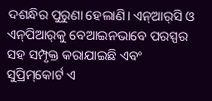ଦଶନ୍ଧିର ପୁରୁଣା ହେଲାଣି। ଏନ୍‌ଆର୍‌ସି ଓ ଏନ୍‌ପିଆର୍‌କୁ ବେଆଇନଭାବେ ପରସ୍ପର ସହ ସମ୍ପୃକ୍ତ କରାଯାଇଛି ଏବଂ ସୁପ୍ରିମ୍‌କୋର୍ଟ ଏ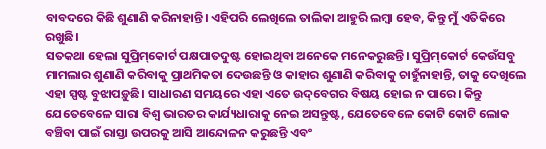ବାବଦରେ କିଛି ଶୁଣାଣି କରିନାହାନ୍ତି। ଏହିପରି ଲେଖିଲେ ତାଲିକା ଆହୁରି ଲମ୍ବା ହେବ, କିନ୍ତୁ ମୁଁ ଏତିକିରେ ରଖୁଛି।
ସତକଥା ହେଲା ସୁପ୍ରିମ୍‌କୋର୍ଟ ପକ୍ଷପାତଦୁଷ୍ଟ ହୋଇଥିବା ଅନେକେ ମନେକରୁଛନ୍ତି। ସୁପ୍ରିମ୍‌କୋର୍ଟ କେଉଁସବୁ ମାମଲାର ଶୁଣାଣି କରିବାକୁ ପ୍ରାଥମିକତା ଦେଉଛନ୍ତି ଓ କାହାର ଶୁଣାଣି କରିବାକୁ ଚାହୁଁନାହାନ୍ତି, ତାକୁ ଦେଖିଲେ ଏହା ସ୍ପଷ୍ଟ ବୁଝାପଡ଼ୁଛି। ସାଧାରଣ ସମୟରେ ଏହା ଏତେ ଉଦ୍‌ବେଗର ବିଷୟ ହୋଇ ନ ପାରେ। କିନ୍ତୁ ଯେତେବେଳେ ସାରା ବିଶ୍ୱ ଭାରତର କାର୍ଯ୍ୟଧାରାକୁ ନେଇ ଅସନ୍ତୁଷ୍ଟ, ଯେତେବେଳେ କୋଟି କୋଟି ଲୋକ ବଞ୍ଚିବା ପାଇଁ ରାସ୍ତା ଉପରକୁ ଆସି ଆନ୍ଦୋଳନ କରୁଛନ୍ତି ଏବଂ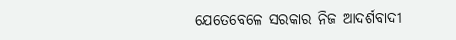ଯେତେବେଳେ ସରକାର ନିଜ ଆଦର୍ଶବାଦୀ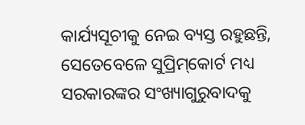କାର୍ଯ୍ୟସୂଚୀକୁ ନେଇ ବ୍ୟସ୍ତ ରହୁଛନ୍ତି, ସେତେବେଳେ ସୁପ୍ରିମ୍‌କୋର୍ଟ ମଧ୍ୟ ସରକାରଙ୍କର ସଂଖ୍ୟାଗୁରୁବାଦକୁ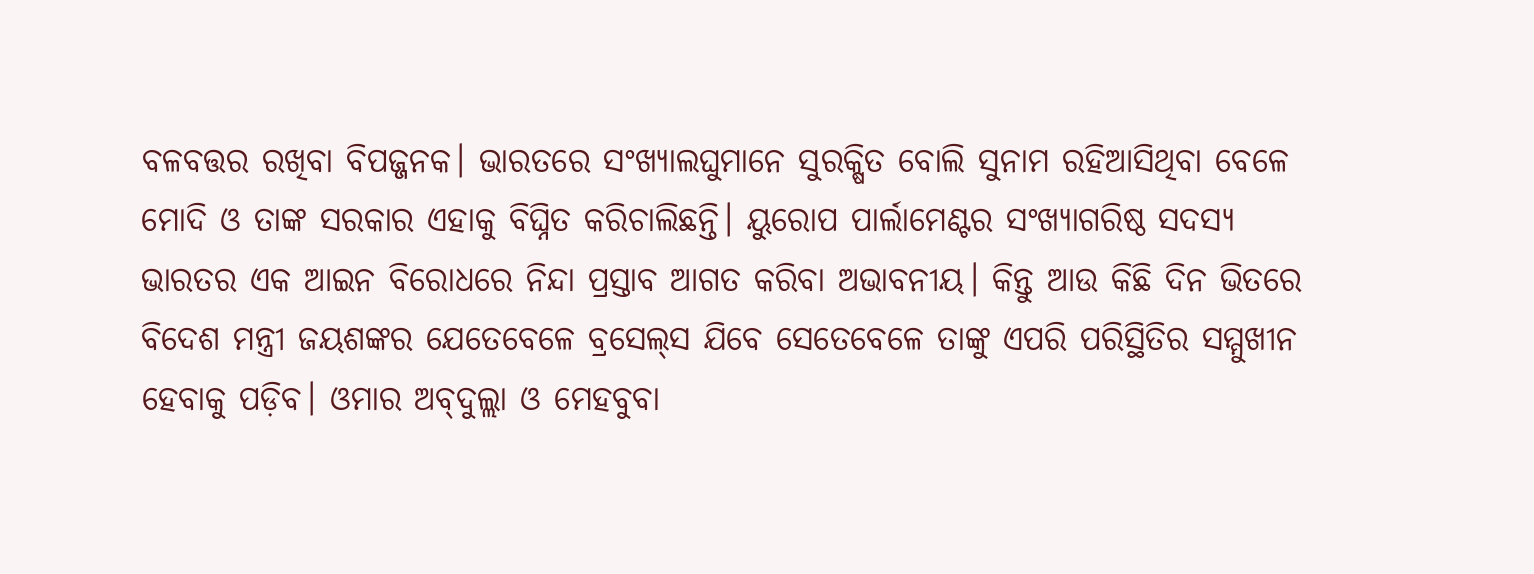ବଳବତ୍ତର ରଖିବା ବିପଜ୍ଜନକ। ଭାରତରେ ସଂଖ୍ୟାଲଘୁମାନେ ସୁରକ୍ଷିତ ବୋଲି ସୁନାମ ରହିଆସିଥିବା ବେଳେ ମୋଦି ଓ ତାଙ୍କ ସରକାର ଏହାକୁ ବିଘ୍ନିତ କରିଚାଲିଛନ୍ତି। ୟୁରୋପ ପାର୍ଲାମେଣ୍ଟର ସଂଖ୍ୟାଗରିଷ୍ଠ ସଦସ୍ୟ ଭାରତର ଏକ ଆଇନ ବିରୋଧରେ ନିନ୍ଦା ପ୍ରସ୍ତାବ ଆଗତ କରିବା ଅଭାବନୀୟ। କିନ୍ତୁ ଆଉ କିଛି ଦିନ ଭିତରେ ବିଦେଶ ମନ୍ତ୍ରୀ ଜୟଶଙ୍କର ଯେତେବେଳେ ବ୍ରସେଲ୍‌ସ ଯିବେ ସେତେବେଳେ ତାଙ୍କୁ ଏପରି ପରିସ୍ଥିତିର ସମ୍ମୁଖୀନ ହେବାକୁ ପଡ଼ିବ। ଓମାର ଅବ୍‌ଦୁଲ୍ଲା ଓ ମେହବୁବା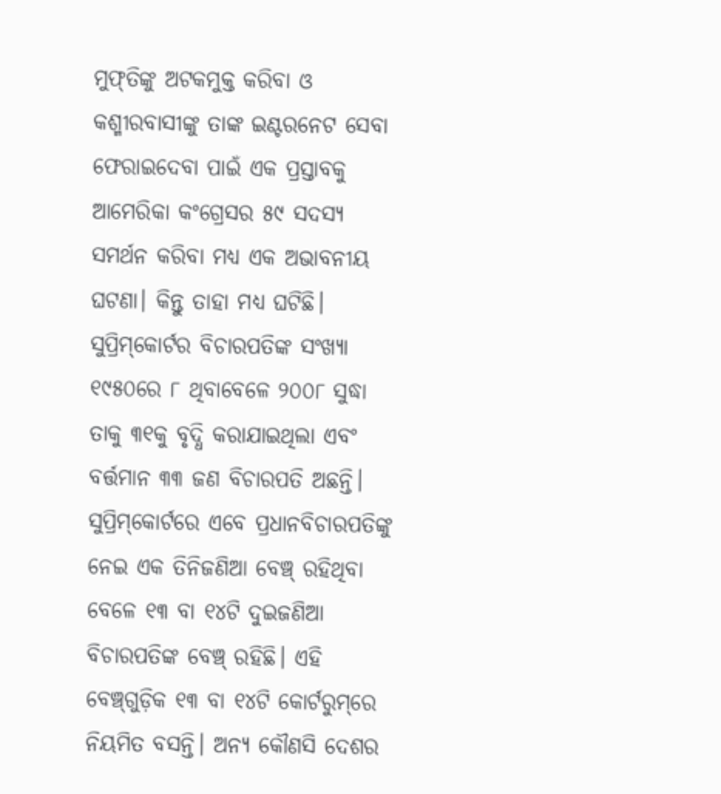ମୁଫ୍‌ତିଙ୍କୁ ଅଟକମୁକ୍ତ କରିବା ଓ କଶ୍ମୀରବାସୀଙ୍କୁ ତାଙ୍କ ଇଣ୍ଟରନେଟ ସେବା ଫେରାଇଦେବା ପାଇଁ ଏକ ପ୍ରସ୍ତାବକୁ ଆମେରିକା କଂଗ୍ରେସର ୫୯ ସଦସ୍ୟ ସମର୍ଥନ କରିବା ମଧ୍ୟ ଏକ ଅଭାବନୀୟ ଘଟଣା। କିନ୍ତୁ ତାହା ମଧ୍ୟ ଘଟିଛି।
ସୁପ୍ରିମ୍‌କୋର୍ଟର ବିଚାରପତିଙ୍କ ସଂଖ୍ୟା ୧୯୫୦ରେ ୮ ଥିବାବେଳେ ୨୦୦୮ ସୁଦ୍ଧା ତାକୁ ୩୧କୁ ବୃଦ୍ଧି କରାଯାଇଥିଲା ଏବଂ ବର୍ତ୍ତମାନ ୩୩ ଜଣ ବିଚାରପତି ଅଛନ୍ତି। ସୁପ୍ରିମ୍‌କୋର୍ଟରେ ଏବେ ପ୍ରଧାନବିଚାରପତିଙ୍କୁ ନେଇ ଏକ ତିନିଜଣିଆ ବେଞ୍ଚ୍‌ ରହିଥିବା ବେଳେ ୧୩ ବା ୧୪ଟି ଦୁଇଜଣିଆ ବିଚାରପତିଙ୍କ ବେଞ୍ଚ୍‌ ରହିଛି। ଏହି ବେଞ୍ଚ୍‌ଗୁଡ଼ିକ ୧୩ ବା ୧୪ଟି କୋର୍ଟରୁମ୍‌ରେ ନିୟମିତ ବସନ୍ତି। ଅନ୍ୟ କୌଣସି ଦେଶର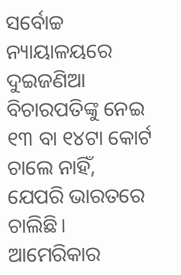ସର୍ବୋଚ୍ଚ ନ୍ୟାୟାଳୟରେ ଦୁଇଜଣିଆ ବିଚାରପତିଙ୍କୁ ନେଇ ୧୩ ବା ୧୪ଟା କୋର୍ଟ ଚାଲେ ନାହିଁ, ଯେପରି ଭାରତରେ ଚାଲିଛି। ଆମେରିକାର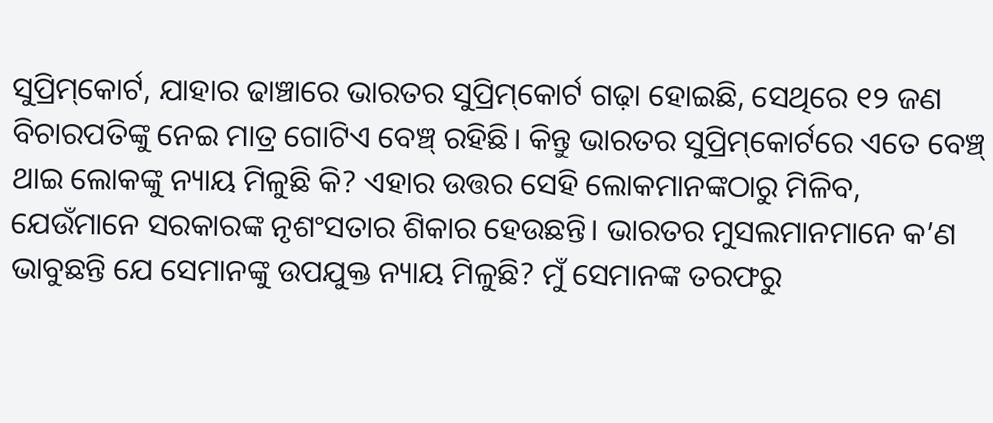ସୁପ୍ରିମ୍‌କୋର୍ଟ, ଯାହାର ଢାଞ୍ଚାରେ ଭାରତର ସୁପ୍ରିମ୍‌କୋର୍ଟ ଗଢ଼ା ହୋଇଛି, ସେଥିରେ ୧୨ ଜଣ ବିଚାରପତିଙ୍କୁ ନେଇ ମାତ୍ର ଗୋଟିଏ ବେଞ୍ଚ୍‌ ରହିଛି। କିନ୍ତୁ ଭାରତର ସୁପ୍ରିମ୍‌କୋର୍ଟରେ ଏତେ ବେଞ୍ଚ୍‌ ଥାଇ ଲୋକଙ୍କୁ ନ୍ୟାୟ ମିଳୁଛି କି? ଏହାର ଉତ୍ତର ସେହି ଲୋକମାନଙ୍କଠାରୁ ମିଳିବ, ଯେଉଁମାନେ ସରକାରଙ୍କ ନୃଶଂସତାର ଶିକାର ହେଉଛନ୍ତି। ଭାରତର ମୁସଲମାନମାନେ କ’ଣ ଭାବୁଛନ୍ତି ଯେ ସେମାନଙ୍କୁ ଉପଯୁକ୍ତ ନ୍ୟାୟ ମିଳୁଛି? ମୁଁ ସେମାନଙ୍କ ତରଫରୁ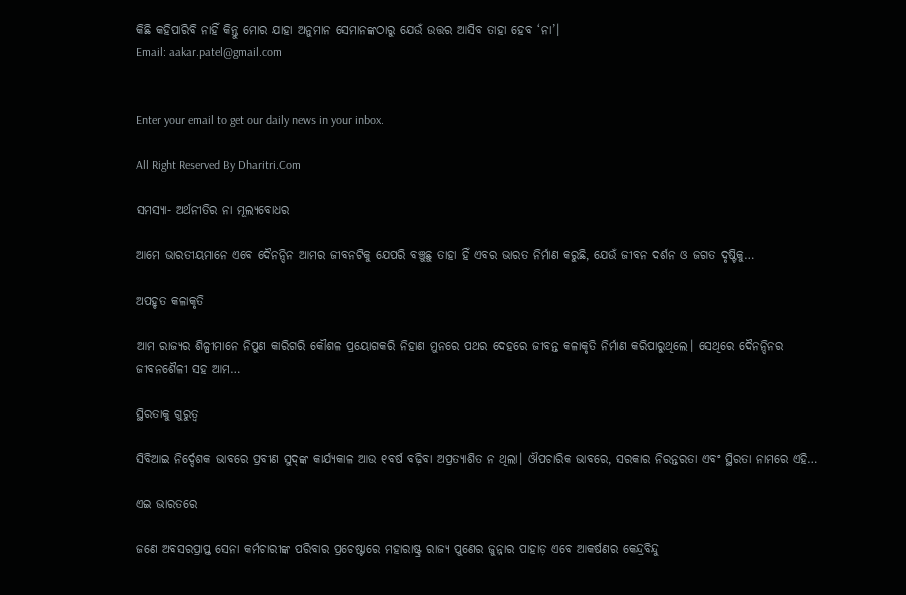କିଛି କହିପାରିବି ନାହିଁ କିନ୍ତୁ ମୋର ଯାହା ଅନୁମାନ ସେମାନଙ୍କଠାରୁ ଯେଉଁ ଉତ୍ତର ଆସିବ ତାହା ହେବ ‘ନା’।
Email: aakar.patel@gmail.com


Enter your email to get our daily news in your inbox.

All Right Reserved By Dharitri.Com

ସମସ୍ୟା- ଅର୍ଥନୀତିର ନା ମୂଲ୍ୟବୋଧର

ଆମେ ଭାରତୀୟମାନେ ଏବେ ଦୈନନ୍ଦିନ ଆମର ଜୀବନଟିକୁ ଯେପରି ବଞ୍ଚୁଛୁ ତାହା ହିଁ ଏବର ଭାରତ ନିର୍ମାଣ କରୁଛି, ଯେଉଁ ଜୀବନ ଦର୍ଶନ ଓ ଜଗତ ଦୃଷ୍ଟିକୁ…

ଅପହୃତ କଳାକୃତି

ଆମ ରାଜ୍ୟର ଶିଳ୍ପୀମାନେ ନିପୁଣ କାରିଗରି କୌଶଳ ପ୍ରୟୋଗକରି ନିହାଣ ମୁନରେ ପଥର ଦେହରେ ଜୀବନ୍ତ କଳାକୃତି ନିର୍ମାଣ କରିପାରୁଥିଲେ। ସେଥିରେ ଦୈନନ୍ଦିନର ଜୀବନଶୈଳୀ ସହ ଆମ…

ସ୍ଥିରତାକୁ ଗୁରୁତ୍ୱ

ସିବିଆଇ ନିର୍ଦ୍ଦେଶକ ଭାବରେ ପ୍ରବୀଣ ସୁଦ୍‌ଙ୍କ କାର୍ଯ୍ୟକାଳ ଆଉ ୧ବର୍ଷ ବଢ଼ିବା ଅପ୍ରତ୍ୟାଶିତ ନ ଥିଲା। ଔପଚାରିକ ଭାବରେ, ସରକାର ନିରନ୍ତରତା ଏବଂ ସ୍ଥିରତା ନାମରେ ଏହି…

ଏଇ ଭାରତରେ

ଜଣେ ଅବସରପ୍ରାପ୍ତ ସେନା କର୍ମଚାରୀଙ୍କ ପରିବାର ପ୍ରଚେଷ୍ଟାରେ ମହାରାଷ୍ଟ୍ର ରାଜ୍ୟ ପୁଣେର ଜୁନ୍ନାର ପାହାଡ଼ ଏବେ ଆକର୍ଷଣର କେନ୍ଦ୍ରବିନ୍ଦୁ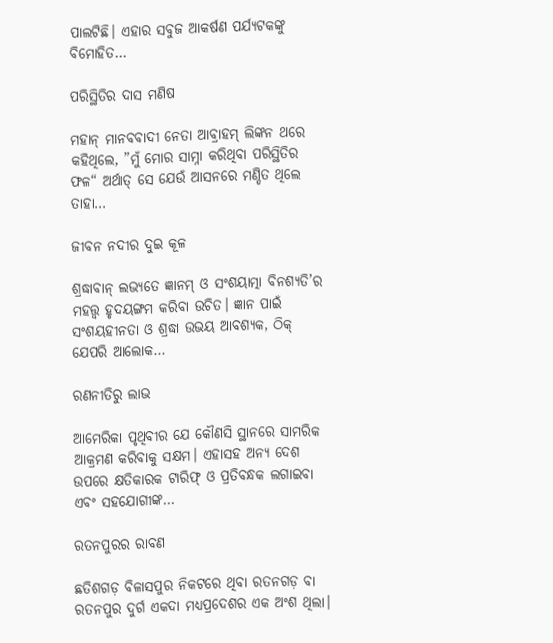ପାଲଟିଛି। ଏହାର ସବୁଜ ଆକର୍ଷଣ ପର୍ଯ୍ୟଟକଙ୍କୁ ବିମୋହିତ…

ପରିସ୍ଥିତିର ଦାସ ମଣିଷ

ମହାନ୍‌ ମାନବବାଦୀ ନେତା ଆବ୍ରାହମ୍‌ ଲିଙ୍କନ ଥରେ କହିଥିଲେ, ”ମୁଁ ମୋର ସାମ୍ନା କରିଥିବା ପରିସ୍ଥିତିର ଫଳ“ ଅର୍ଥାତ୍‌ ସେ ଯେଉଁ ଆସନରେ ମଣ୍ଡିତ ଥିଲେ ତାହା…

ଜୀବନ ନଦୀର ଦୁଇ କୂଳ

ଶ୍ରଦ୍ଧାବାନ୍‌ ଲଭ୍ୟତେ ଜ୍ଞାନମ୍‌ ଓ ସଂଶୟାତ୍ମା ବିନଶ୍ୟତି’ର ମହତ୍ତ୍ୱ ହୃଦୟଙ୍ଗମ କରିବା ଉଚିତ। ଜ୍ଞାନ ପାଇଁ ସଂଶୟହୀନତା ଓ ଶ୍ରଦ୍ଧା ଉଭୟ ଆବଶ୍ୟକ, ଠିକ୍‌ ଯେପରି ଆଲୋକ…

ରଣନୀତିରୁ ଲାଭ

ଆମେରିକା ପୃଥିବୀର ଯେ କୌଣସି ସ୍ଥାନରେ ସାମରିକ ଆକ୍ରମଣ କରିବାକୁ ସକ୍ଷମ। ଏହାସହ ଅନ୍ୟ ଦେଶ ଉପରେ କ୍ଷତିକାରକ ଟାରିଫ୍‌ ଓ ପ୍ରତିବନ୍ଧକ ଲଗାଇବା ଏବଂ ସହଯୋଗୀଙ୍କ…

ରତନପୁରର ରାବଣ

ଛତିଶଗଡ଼ ବିଳାସପୁର ନିକଟରେ ଥିବା ରତନଗଡ଼ ବା ରତନପୁର ଦୁର୍ଗ ଏକଦା ମଧ୍ୟପ୍ରଦେଶର ଏକ ଅଂଶ ଥିଲା।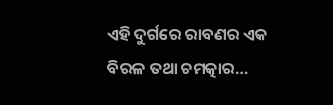ଏହି ଦୁର୍ଗରେ ରାବଣର ଏକ ବିରଳ ତଥା ଚମତ୍କାର…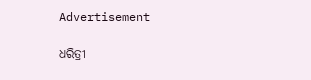Advertisement

ଧରିତ୍ରୀ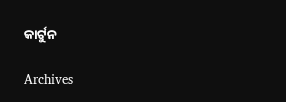କାର୍ଟୁନ

Archives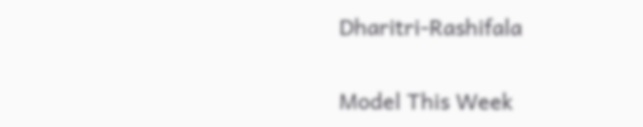Dharitri-Rashifala

Model This Week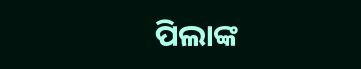ପିଲାଙ୍କ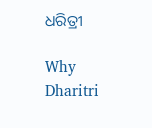ଧରିତ୍ରୀ

Why Dharitri